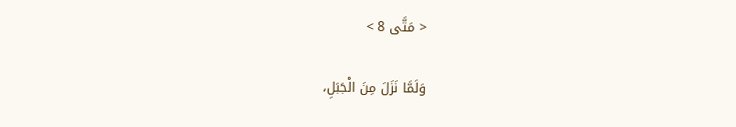< مَتَّى 8 >

وَلَمَّا نَزَلَ مِنَ الْجَبَلِ،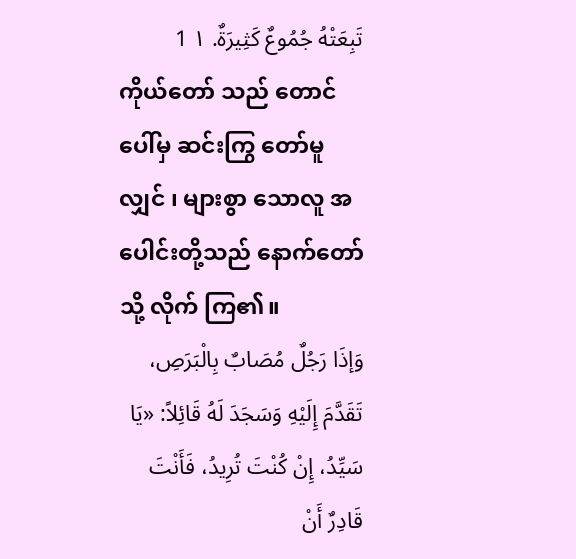تَبِعَتْهُ جُمُوعٌ كَثِيرَةٌ. ١ 1
ကိုယ်တော် သည် တောင် ပေါ်မှ ဆင်းကြွ တော်မူလျှင် ၊ များစွာ သောလူ အပေါင်းတို့သည် နောက်တော်သို့ လိုက် ကြ၏။
وَإذَا رَجُلٌ مُصَابٌ بِالْبَرَصِ، تَقَدَّمَ إِلَيْهِ وَسَجَدَ لَهُ قَائِلاً: «يَا سَيِّدُ، إِنْ كُنْتَ تُرِيدُ، فَأَنْتَ قَادِرٌ أَنْ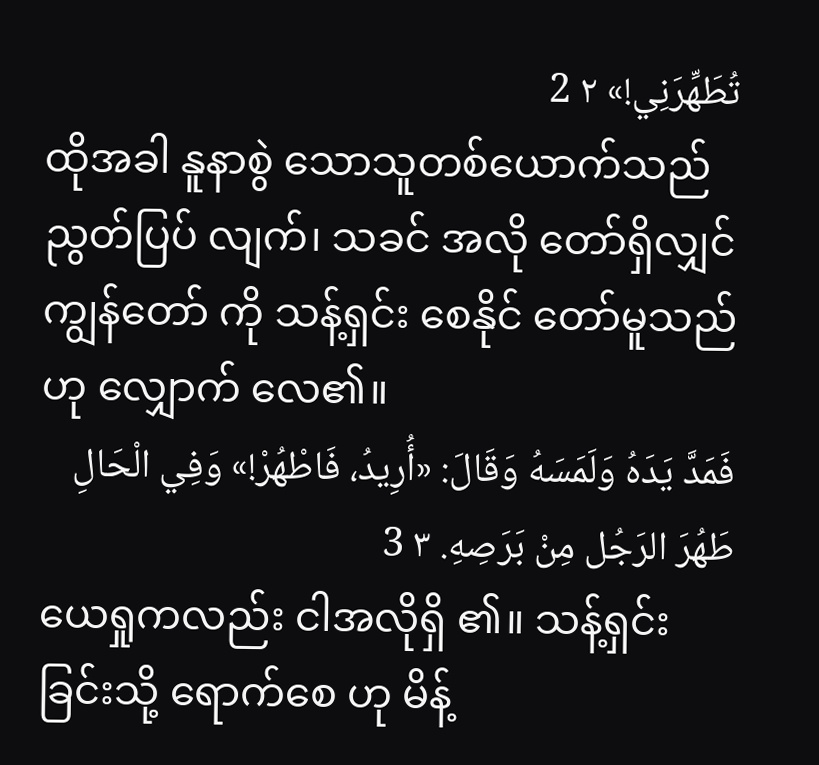تُطَهِّرَنِي!» ٢ 2
ထိုအခါ နူနာစွဲ သောသူတစ်ယောက်သည် ညွတ်ပြပ် လျက်၊ သခင် အလို တော်ရှိလျှင် ကျွန်တော် ကို သန့်ရှင်း စေနိုင် တော်မူသည်ဟု လျှောက် လေ၏။
فَمَدَّ يَدَهُ وَلَمَسَهُ وَقَالَ: «أُرِيدُ، فَاطْهُرْ!» وَفِي الْحَالِ طَهُرَ الرَجُل مِنْ بَرَصِهِ. ٣ 3
ယေရှုကလည်း ငါအလိုရှိ ၏။ သန့်ရှင်း ခြင်းသို့ ရောက်စေ ဟု မိန့်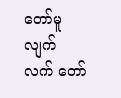တော်မူလျက် လက် တော်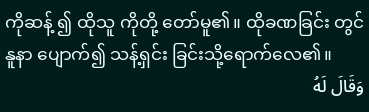ကိုဆန့် ၍ ထိုသူ ကိုတို့ တော်မူ၏။ ထိုခဏခြင်း တွင် နူနာ ပျောက်၍ သန့်ရှင်း ခြင်းသို့ရောက်လေ၏။
وَقَالَ لَهُ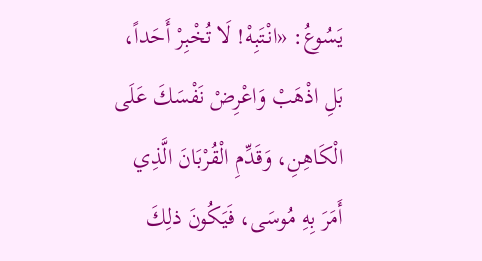يَسُوعُ: «انْتَبِهْ! لَا تُخْبِرْ أَحَداً، بَلِ اذْهَبْ وَاعْرِضْ نَفْسَكَ عَلَى الْكَاهِنِ، وَقَدِّمِ الْقُرْبَانَ الَّذِي أَمَرَ بِهِ مُوسَى، فَيَكُونَ ذلِكَ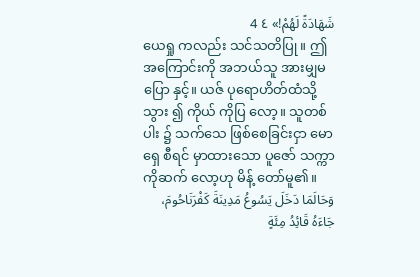شَهَادَةً لَهُمْ!» ٤ 4
ယေရှု ကလည်း သင်သတိပြု။ ဤအကြောင်းကို အဘယ်သူ အားမျှမပြော နှင့်။ ယဇ် ပုရောဟိတ်ထံသို့သွား ၍ ကိုယ် ကိုပြ လော့။ သူတစ်ပါး ၌ သက်သေ ဖြစ်စေခြင်းငှာ မောရှေ စီရင် မှာထားသော ပူဇော် သက္ကာကိုဆက် လော့ဟု မိန့် တော်မူ၏။
وَحَالَمَا دَخَلَ يَسُوعُ مَدِينَةَ كَفْرَنَاحُومَ، جَاءَهُ قَائِدُ مِئَةٍ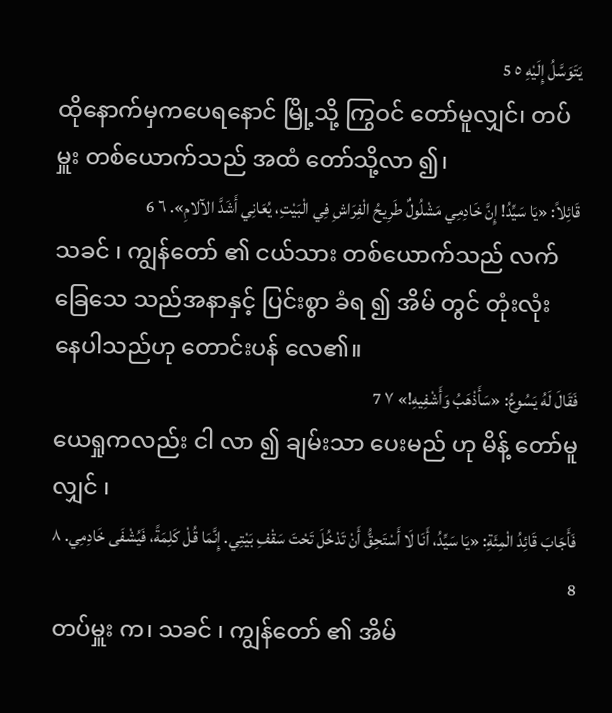يَتَوَسَّلُ إِلَيْهِ ٥ 5
ထိုနောက်မှကပေရနောင် မြို့သို့ ကြွဝင် တော်မူလျှင်၊ တပ်မှူး တစ်ယောက်သည် အထံ တော်သို့လာ ၍၊
قَائِلاً: «يَا سَيِّدُ! إِنَّ خَادِمِي مَشْلُولٌ طَرِيحُ الْفِرَاشِ فِي الْبَيْتِ، يُعَانِي أَشَدَّ الآلامِ». ٦ 6
သခင် ၊ ကျွန်တော် ၏ ငယ်သား တစ်ယောက်သည် လက်ခြေသေ သည်အနာနှင့် ပြင်းစွာ ခံရ ၍ အိမ် တွင် တုံးလုံး နေပါသည်ဟု တောင်းပန် လေ၏။
فَقَالَ لَهُ يَسُوعُ: «سَأَذْهَبُ وَأَشْفِيهِ!» ٧ 7
ယေရှုကလည်း ငါ လာ ၍ ချမ်းသာ ပေးမည် ဟု မိန့် တော်မူလျှင် ၊
فَأَجَابَ قَائِدُ الْمِئَةِ: «يَا سَيِّدُ، أَنَا لَا أَسْتَحِقُّ أَنْ تَدْخُلَ تَحْتَ سَقْفِ بَيْتِي. إِنَّمَا قُلْ كَلِمَةً، فَيُشْفَى خَادِمِي. ٨ 8
တပ်မှူး က၊ သခင် ၊ ကျွန်တော် ၏ အိမ်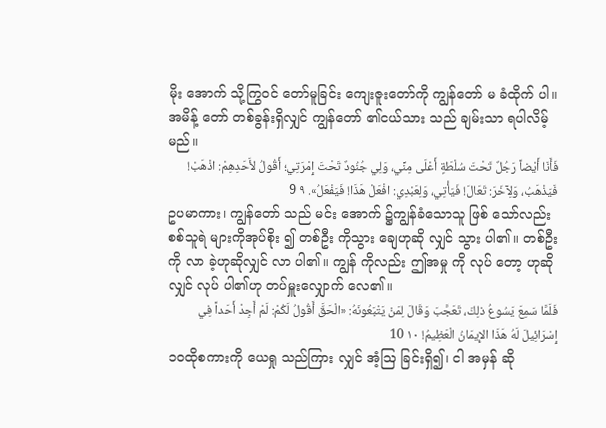မိုး အောက် သို့ကြွဝင် တော်မူခြင်း ကျေးဇူးတော်ကို ကျွန်တော် မ ခံထိုက် ပါ။ အမိန့် တော် တစ်ခွန်းရှိလျှင် ကျွန်တော် ၏ငယ်သား သည် ချမ်းသာ ရပါလိမ့်မည်။
فَأَنَا أَيْضاً رَجُلٌ تَحْتَ سُلْطَةٍ أَعْلَى مِنِّي، وَلِي جُنُودٌ تَحْتَ إِمْرَتِي؛ أَقُولُ لأَحَدِهِمْ: اذْهَبْ! فَيَذْهَبُ، وَلِآخَرَ: تَعَالَ! فَيَأْتِي، وَلِعَبْدِي: افْعَلْ هَذَا! فَيَفْعَلُ». ٩ 9
ဥပမာကား၊ ကျွန်တော် သည် မင်း အောက် ၌ကျွန်ခံသောသူ ဖြစ် သော်လည်း စစ်သူရဲ များကိုအုပ်စိုး ၍ တစ်ဦး ကိုသွား ချေဟုဆို လျှင် သွား ပါ၏။ တစ်ဦး ကို လာ ခဲ့ဟုဆိုလျှင် လာ ပါ၏။ ကျွန် ကိုလည်း ဤအမှု ကို လုပ် တော့ ဟုဆိုလျှင် လုပ် ပါ၏ဟု တပ်မှူးလျှောက် လေ၏။
فَلَمَّا سَمِعَ يَسُوعُ ذلِكَ، تَعَجَّبَ وَقَالَ لِمَنْ يَتْبَعُونَهُ: «الْحَقَّ أَقُولُ لَكُمْ: لَمْ أَجِدْ أَحَداً فِي إِسْرَائِيلَ لَهُ هَذَا الإِيمَانُ الْعَظِيمُ! ١٠ 10
၁၀ထိုစကားကို ယေရှု သည်ကြား လျှင် အံ့ဩ ခြင်းရှိ၍၊ ငါ အမှန် ဆို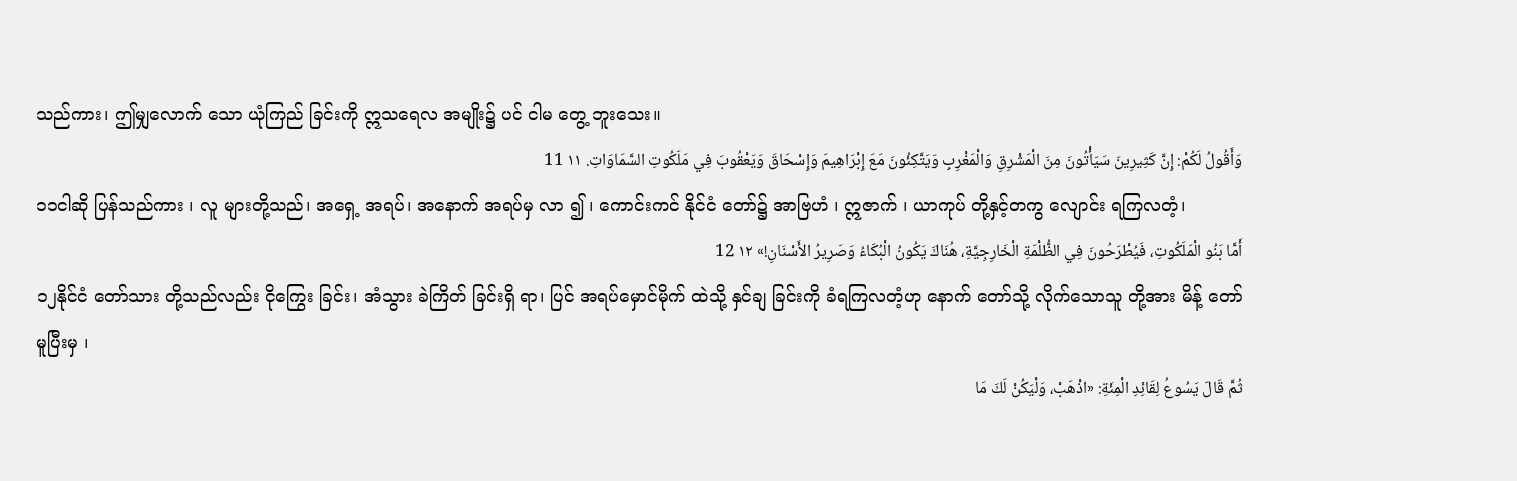သည်ကား၊ ဤမျှလောက် သော ယုံကြည် ခြင်းကို ဣသရေလ အမျိုး၌ ပင် ငါမ တွေ့ ဘူးသေး။
وَأَقُولُ لَكُمْ: إِنَّ كَثِيرِينَ سَيَأْتُونَ مِنَ الْمَشْرِقِ وَالْمَغْرِبِ وَيَتَّكِئُونَ مَعَ إِبْرَاهِيمَ وَإِسْحَاقَ وَيَعْقُوبَ فِي مَلَكُوتِ السَّمَاوَاتِ. ١١ 11
၁၁ငါဆို ပြန်သည်ကား ၊ လူ များတို့သည်၊ အရှေ့ အရပ်၊ အနောက် အရပ်မှ လာ ၍ ၊ ကောင်းကင် နိုင်ငံ တော်၌ အာဗြဟံ ၊ ဣဇာက် ၊ ယာကုပ် တို့နှင့်တကွ လျောင်း ရကြလတံ့၊
أَمَّا بَنُو الْمَلَكُوتِ، فَيُطْرَحُونَ فِي الظُّلْمَةِ الْخَارِجِيَّةِ، هُنَاكَ يَكُونُ الْبُكَاءُ وَصَرِيرُ الأَسْنَانِ!» ١٢ 12
၁၂နိုင်ငံ တော်သား တို့သည်လည်း ငိုကြွေး ခြင်း၊ အံသွား ခဲကြိတ် ခြင်းရှိ ရာ၊ ပြင် အရပ်မှောင်မိုက် ထဲသို့ နှင်ချ ခြင်းကို ခံရကြလတံ့ဟု နောက် တော်သို့ လိုက်သောသူ တို့အား မိန့် တော်မူပြီးမှ ၊
ثُمَّ قَالَ يَسُوعُ لِقَائِدِ الْمِئَةِ: «اذْهَبْ، وَلْيَكُنْ لَكَ مَا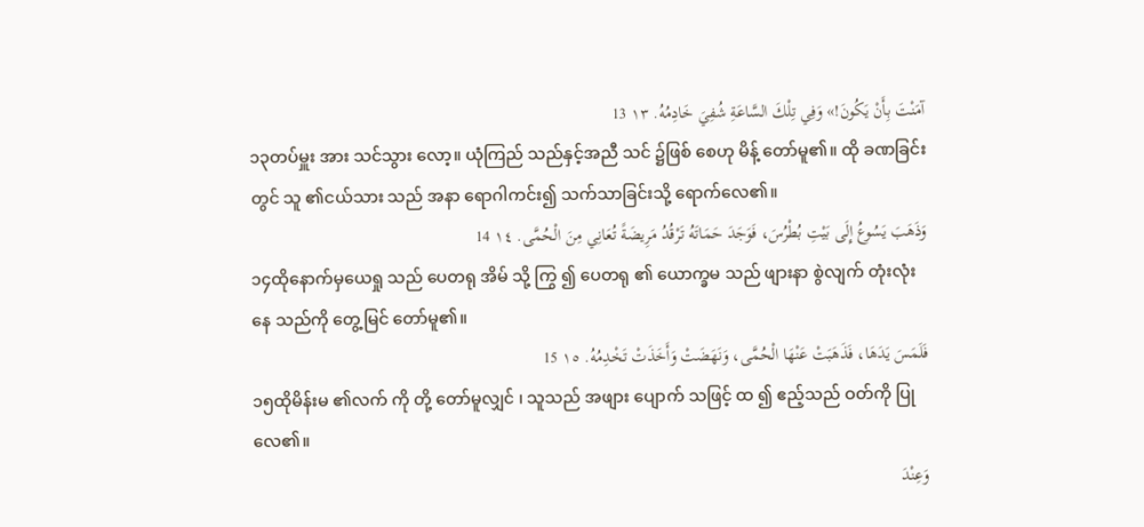آمَنْتَ بِأَنْ يَكُونَ!» وَفِي تِلْكَ السَّاعَةِ شُفِيَ خَادِمُهُ. ١٣ 13
၁၃တပ်မှူး အား သင်သွား လော့။ ယုံကြည် သည်နှင့်အညီ သင် ၌ဖြစ် စေဟု မိန့် တော်မူ၏။ ထို ခဏခြင်း တွင် သူ ၏ငယ်သား သည် အနာ ရောဂါကင်း၍ သက်သာခြင်းသို့ ရောက်လေ၏။
وَذَهَبَ يَسُوعُ إِلَى بَيْتِ بُطْرُسَ، فَوَجَدَ حَمَاتَهُ تَرْقُدُ مَرِيضَةً تُعَانِي مِنَ الْحُمَّى. ١٤ 14
၁၄ထိုနောက်မှယေရှု သည် ပေတရု အိမ် သို့ ကြွ ၍ ပေတရု ၏ ယောက္ခမ သည် ဖျားနာ စွဲလျက် တုံးလုံး နေ သည်ကို တွေ့မြင် တော်မူ၏။
فَلَمَسَ يَدَهَا، فَذَهَبَتْ عَنْهَا الْحُمَّى، وَنَهَضَتْ وَأَخَذَتْ تَخْدِمُهُ. ١٥ 15
၁၅ထိုမိန်းမ ၏လက် ကို တို့ တော်မူလျှင် ၊ သူသည် အဖျား ပျောက် သဖြင့် ထ ၍ ဧည့်သည် ဝတ်ကို ပြုလေ၏။
وَعِنْدَ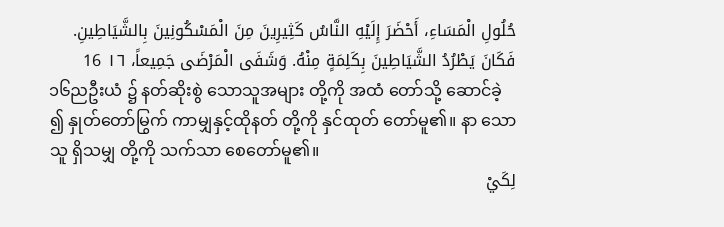حُلُولِ الْمَسَاءِ، أَحْضَرَ إِلَيْهِ النَّاسُ كَثِيرِينَ مِنَ الْمَسْكُونِينَ بِالشَّيَاطِينِ. فَكَانَ يَطْرُدُ الشَّيَاطِينَ بِكَلِمَةٍ مِنْهُ. وَشَفَى الْمَرْضَى جَمِيعاً، ١٦ 16
၁၆ညဦးယံ ၌ နတ်ဆိုးစွဲ သောသူအများ တို့ကို အထံ တော်သို့ ဆောင်ခဲ့ ၍ နှုတ်တော်မြွက် ကာမျှနှင့်ထိုနတ် တို့ကို နှင်ထုတ် တော်မူ၏။ နာ သောသူ ရှိသမျှ တို့ကို သက်သာ စေတော်မူ၏။
لِكَيْ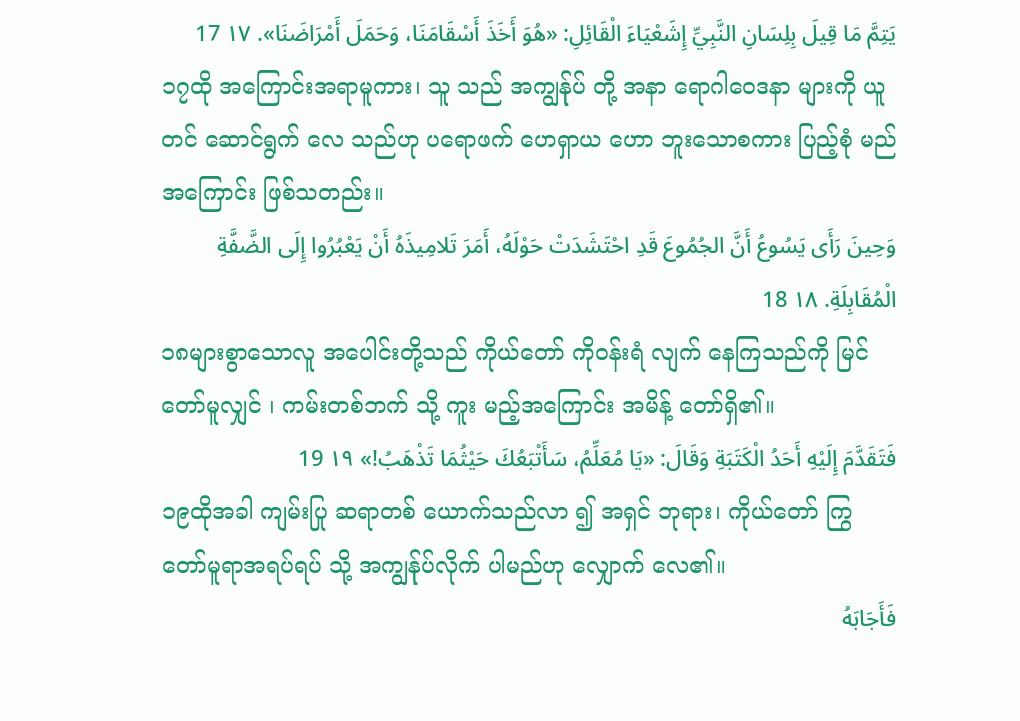يَتِمَّ مَا قِيلَ بِلِسَانِ النَّبِيِّ إِشَعْيَاءَ الْقَائِلِ: «هُوَ أَخَذَ أَسْقَامَنَا، وَحَمَلَ أَمْرَاضَنَا». ١٧ 17
၁၇ထို အကြောင်းအရာမူကား၊ သူ သည် အကျွန်ုပ် တို့ အနာ ရောဂါဝေဒနာ များကို ယူတင် ဆောင်ရွက် လေ သည်ဟု ပရောဖက် ဟေရှာယ ဟော ဘူးသောစကား ပြည့်စုံ မည်အကြောင်း ဖြစ်သတည်း။
وَحِينَ رَأَى يَسُوعُ أَنَّ الجُمُوعَ قَدِ احْتَشَدَتْ حَوْلَهُ، أَمَرَ تَلامِيذَهُ أَنْ يَعْبُرُوا إِلَى الضَّفَّةِ الْمُقَابِلَةِ. ١٨ 18
၁၈များစွာသောလူ အပေါင်းတို့သည် ကိုယ်တော် ကိုဝန်းရံ လျက် နေကြသည်ကို မြင် တော်မူလျှင် ၊ ကမ်းတစ်ဘက် သို့ ကူး မည့်အကြောင်း အမိန့် တော်ရှိ၏။
فَتَقَدَّمَ إِلَيْهِ أَحَدُ الْكَتَبَةِ وَقَالَ: «يَا مُعَلِّمُ، سَأَتْبَعُكَ حَيْثُمَا تَذْهَبُ!» ١٩ 19
၁၉ထိုအခါ ကျမ်းပြု ဆရာတစ် ယောက်သည်လာ ၍ အရှင် ဘုရား၊ ကိုယ်တော် ကြွ တော်မူရာအရပ်ရပ် သို့ အကျွန်ုပ်လိုက် ပါမည်ဟု လျှောက် လေ၏။
فَأَجَابَهُ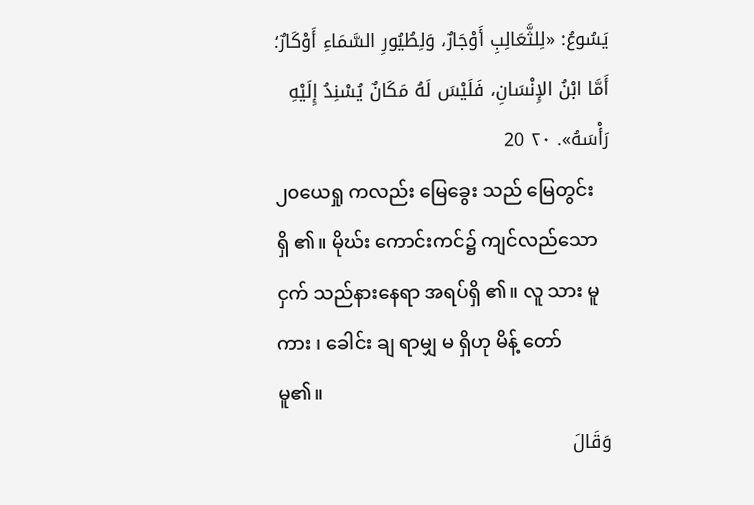يَسُوعُ: «لِلثَّعَالِبِ أَوْجَارٌ، وَلِطُيُورِ السَّمَاءِ أَوْكَارٌ؛ أَمَّا ابْنُ الإِنْسَانِ، فَلَيْسَ لَهُ مَكَانٌ يُسْنِدُ إِلَيْهِ رَأْسَهُ». ٢٠ 20
၂၀ယေရှု ကလည်း မြေခွေး သည် မြေတွင်း ရှိ ၏။ မိုဃ်း ကောင်းကင်၌ ကျင်လည်သောငှက် သည်နားနေရာ အရပ်ရှိ ၏။ လူ သား မူကား ၊ ခေါင်း ချ ရာမျှ မ ရှိဟု မိန့် တော်မူ၏။
وَقَالَ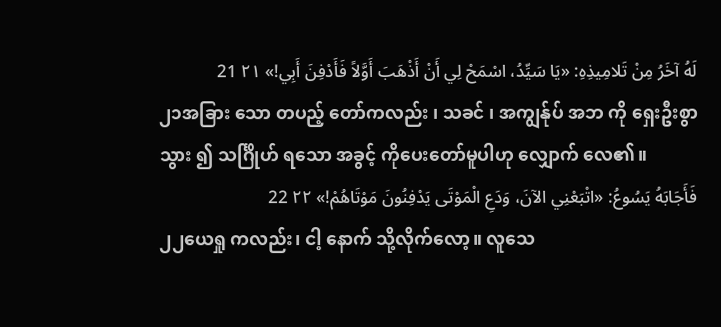لَهُ آخَرُ مِنْ تَلامِيذِهِ: «يَا سَيِّدُ، اسْمَحْ لِي أَنْ أَذْهَبَ أَوَّلاً فَأَدْفِنَ أَبِي!» ٢١ 21
၂၁အခြား သော တပည့် တော်ကလည်း ၊ သခင် ၊ အကျွန်ုပ် အဘ ကို ရှေးဦးစွာ သွား ၍ သင်္ဂြိုဟ် ရသော အခွင့် ကိုပေးတော်မူပါဟု လျှောက် လေ၏။
فَأَجَابَهُ يَسُوعُ: «اتْبَعْنِي الآنَ، وَدَعِ الْمَوْتَى يَدْفِنُونَ مَوْتَاهُمْ!» ٢٢ 22
၂၂ယေရှု ကလည်း၊ ငါ့ နောက် သို့လိုက်လော့။ လူသေ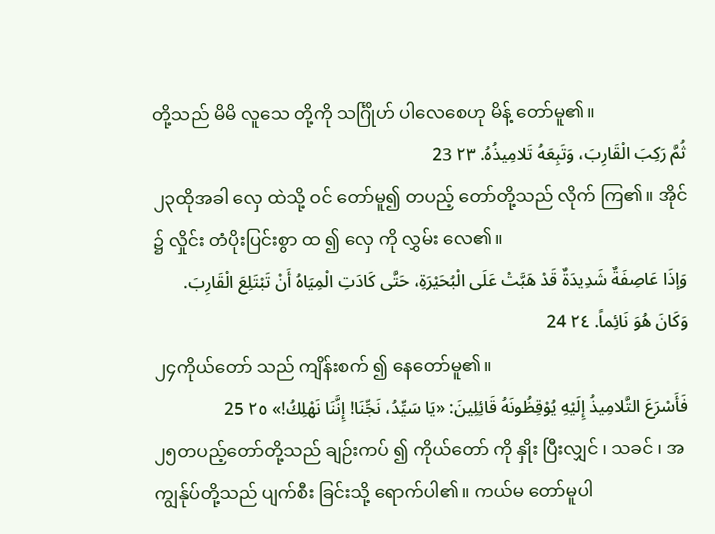တို့သည် မိမိ လူသေ တို့ကို သင်္ဂြိုဟ် ပါလေစေဟု မိန့် တော်မူ၏။
ثُمَّ رَكِبَ الْقَارِبَ، وَتَبِعَهُ تَلامِيذُهُ. ٢٣ 23
၂၃ထိုအခါ လှေ ထဲသို့ ဝင် တော်မူ၍ တပည့် တော်တို့သည် လိုက် ကြ၏။ အိုင် ၌ လှိုင်း တံပိုးပြင်းစွာ ထ ၍ လှေ ကို လွှမ်း လေ၏။
وَإذَا عَاصِفَةٌ شَدِيدَةٌ قَدْ هَبَّتْ عَلَى الْبُحَيْرَةِ، حَتَّى كَادَتِ الْمِيَاهُ أَنْ تَبْتَلِعَ الْقَارِبَ. وَكَانَ هُوَ نَائِماً. ٢٤ 24
၂၄ကိုယ်တော် သည် ကျိန်းစက် ၍ နေတော်မူ၏။
فَأَسْرَعَ التَّلامِيذُ إِلَيْهِ يُوْقِظُونَهُ قَائِلِينَ: «يَا سَيِّدُ، نَجِّنَا! إِنَّنَا نَهْلِكُ!» ٢٥ 25
၂၅တပည့်တော်တို့သည် ချဉ်းကပ် ၍ ကိုယ်တော် ကို နှိုး ပြီးလျှင် ၊ သခင် ၊ အကျွန်ုပ်တို့သည် ပျက်စီး ခြင်းသို့ ရောက်ပါ၏။ ကယ်မ တော်မူပါ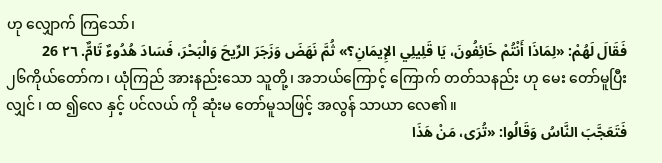ဟု လျှောက် ကြသော်၊
فَقَالَ لَهُمْ: «لِمَاذَا أَنْتُمْ خَائِفُونَ، يَا قَلِيلِي الإِيمَانِ؟» ثُمَّ نَهَضَ وَزَجَرَ الرِّيحَ وَالْبَحْرَ، فَسَادَ هُدُوءٌ تَامٌّ. ٢٦ 26
၂၆ကိုယ်တော်က၊ ယုံကြည် အားနည်းသော သူတို့၊ အဘယ်ကြောင့် ကြောက် တတ်သနည်း ဟု မေး တော်မူပြီးလျှင် ၊ ထ ၍လေ နှင့် ပင်လယ် ကို ဆုံးမ တော်မူသဖြင့် အလွန် သာယာ လေ၏။
فَتَعَجَّبَ النَّاسُ وَقَالُوا: «تُرَى، مَنْ هَذَا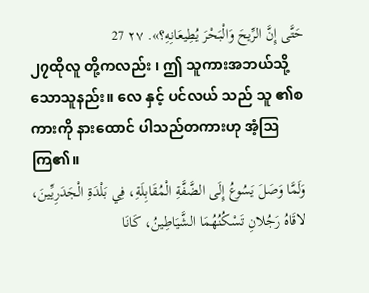حَتَّى إِنَّ الرِّيحَ وَالْبَحْرَ يُطِيعَانِهِ؟». ٢٧ 27
၂၇ထိုလူ တို့ကလည်း ၊ ဤ သူကားအဘယ်သို့ သောသူနည်း။ လေ နှင့် ပင်လယ် သည် သူ ၏စကားကို နားထောင် ပါသည်တကားဟု အံ့ဩ ကြ၏။
وَلَمَّا وَصَلَ يَسُوعُ إِلَى الضَّفَّةِ الْمُقَابِلَةِ، فِي بَلْدَةِ الْجَدَرِيِّينَ، لاقَاهُ رَجُلانِ تَسْكُنُهُمَا الشَّيَاطِينُ، كَانَا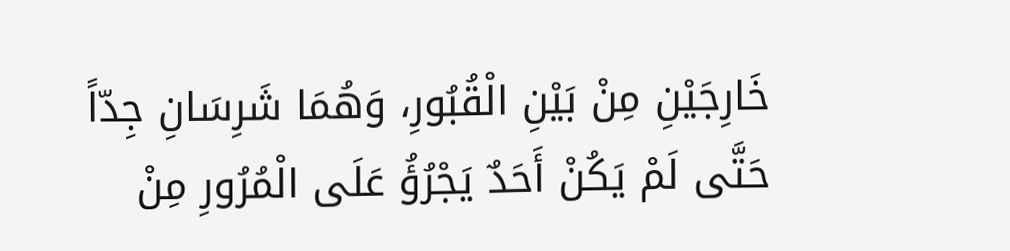خَارِجَيْنِ مِنْ بَيْنِ الْقُبُورِ، وَهُمَا شَرِسَانِ جِدّاً حَتَّى لَمْ يَكُنْ أَحَدٌ يَجْرُؤُ عَلَى الْمُرُورِ مِنْ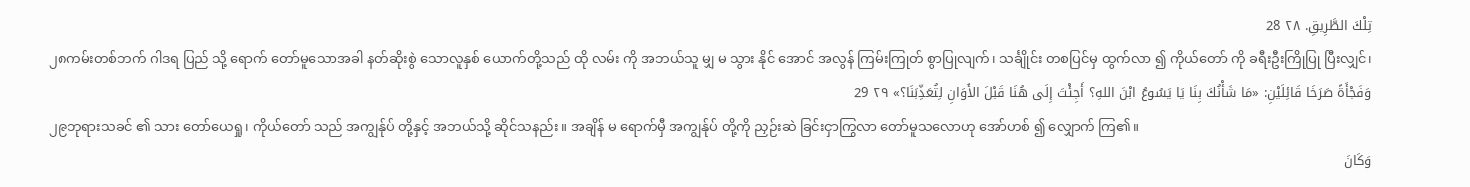تِلْكَ الطَّرِيقِ. ٢٨ 28
၂၈ကမ်းတစ်ဘက် ဂါဒရ ပြည် သို့ ရောက် တော်မူသောအခါ နတ်ဆိုးစွဲ သောလူနှစ် ယောက်တို့သည် ထို လမ်း ကို အဘယ်သူ မျှ မ သွား နိုင် အောင် အလွန် ကြမ်းကြုတ် စွာပြုလျက်၊ သင်္ချိုင်း တစပြင်မှ ထွက်လာ ၍ ကိုယ်တော် ကို ခရီးဦးကြိုပြု ပြီးလျှင်၊
وَفَجْأَةً صَرَخَا قَائِلَيْنِ: «مَا شَأْنُكَ بِنَا يَا يَسُوعُ ابْنَ اللهِ؟ أَجِئْتَ إِلَى هُنَا قَبْلَ الأَوَانِ لِتُعَذِّبَنَا؟» ٢٩ 29
၂၉ဘုရားသခင် ၏ သား တော်ယေရှု၊ ကိုယ်တော် သည် အကျွန်ုပ် တို့နှင့် အဘယ်သို့ ဆိုင်သနည်း။ အချိန် မ ရောက်မှီ အကျွန်ုပ် တို့ကို ညှဉ်းဆဲ ခြင်းငှာကြွလာ တော်မူသလောဟု အော်ဟစ် ၍ လျှောက် ကြ၏။
وَكَانَ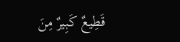قَطِيعٌ كَبِيرٌ مِنَ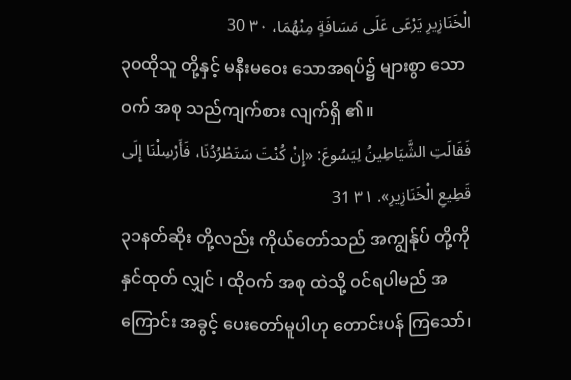الْخَنَازِيرِ يَرْعَى عَلَى مَسَافَةٍ مِنْهُمَا، ٣٠ 30
၃၀ထိုသူ တို့နှင့် မနီးမဝေး သောအရပ်၌ များစွာ သောဝက် အစု သည်ကျက်စား လျက်ရှိ ၏။
فَقَالَتِ الشَّيَاطِينُ لِيَسُوعَ: «إِنْ كُنْتَ سَتَطْرُدُنَا، فَأَرْسِلْنَا إِلَى قَطِيعِ الْخَنَازِيرِ». ٣١ 31
၃၁နတ်ဆိုး တို့လည်း ကိုယ်တော်သည် အကျွန်ုပ် တို့ကိုနှင်ထုတ် လျှင် ၊ ထိုဝက် အစု ထဲသို့ ဝင်ရပါမည် အကြောင်း အခွင့် ပေးတော်မူပါဟု တောင်းပန် ကြသော်၊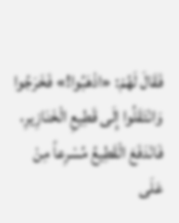فَقَالَ لَهُمْ: «اذْهَبُوا!» فَخَرَجُوا وَانْتَقَلُوا إِلَى قَطِيعِ الْخَنَازِيرِ، فَانْدَفَعَ الْقَطِيعُ مُسْرِعاً مِنْ عَلَى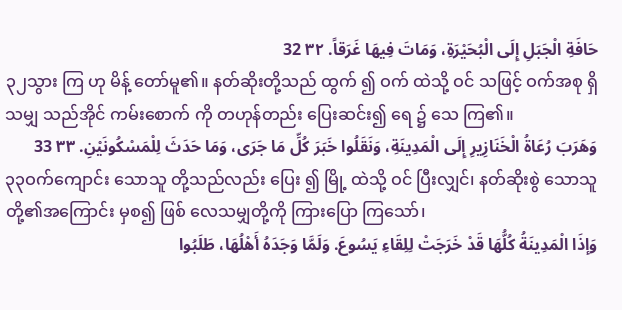حَافَةِ الْجَبَلِ إِلَى الْبُحَيْرَةِ، وَمَاتَ فِيهَا غَرَقاً. ٣٢ 32
၃၂သွား ကြ ဟု မိန့် တော်မူ၏။ နတ်ဆိုးတို့သည် ထွက် ၍ ဝက် ထဲသို့ ဝင် သဖြင့် ဝက်အစု ရှိသမျှ သည်အိုင် ကမ်းစောက် ကို တဟုန်တည်း ပြေးဆင်း၍ ရေ ၌ သေ ကြ၏။
وَهَرَبَ رُعَاةُ الْخَنَازِيرِ إِلَى الْمَدِينَةِ، وَنَقَلُوا خَبَرَ كُلِّ مَا جَرَى، وَمَا حَدَثَ لِلْمَسْكُونَيْنِ. ٣٣ 33
၃၃ဝက်ကျောင်း သောသူ တို့သည်လည်း ပြေး ၍ မြို့ ထဲသို့ ဝင် ပြီးလျှင်၊ နတ်ဆိုးစွဲ သောသူ တို့၏အကြောင်း မှစ၍ ဖြစ် လေသမျှတို့ကို ကြားပြော ကြသော်၊
وَإذَا الْمَدِينَةُ كُلُّهَا قَدْ خَرَجَتْ لِلِقَاءِ يَسُوعَ. وَلَمَّا وَجَدَهُ أَهْلُهَا، طَلَبُوا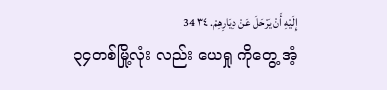إِلَيْهِ أَنْ يَرْحَلَ عَنْ دِيَارِهِمْ. ٣٤ 34
၃၄တစ်မြို့လုံး လည်း ယေရှု ကိုတွေ့ အံ့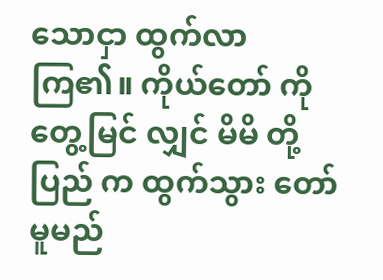သောငှာ ထွက်လာ ကြ၏။ ကိုယ်တော် ကိုတွေ့မြင် လျှင် မိမိ တို့ ပြည် က ထွက်သွား တော်မူမည်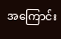အကြောင်း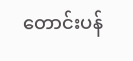တောင်းပန်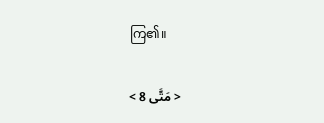ကြ၏။

< مَتَّى 8 >